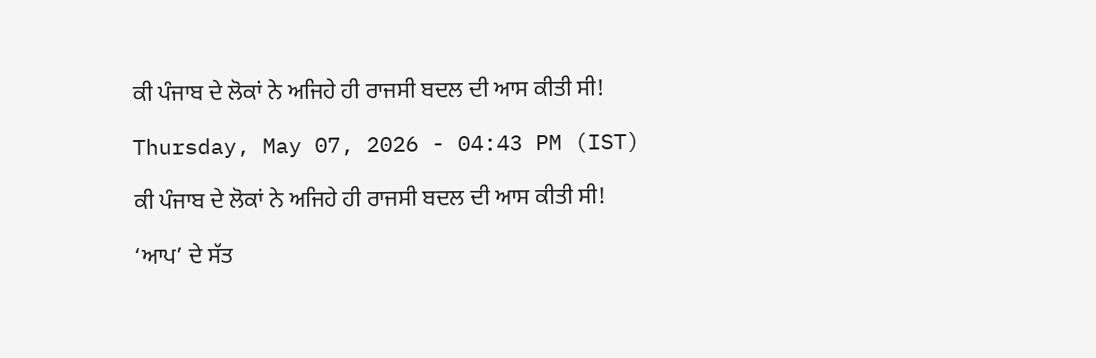ਕੀ ਪੰਜਾਬ ਦੇ ਲੋਕਾਂ ਨੇ ਅਜਿਹੇ ਹੀ ਰਾਜਸੀ ਬਦਲ ਦੀ ਆਸ ਕੀਤੀ ਸੀ!

Thursday, May 07, 2026 - 04:43 PM (IST)

ਕੀ ਪੰਜਾਬ ਦੇ ਲੋਕਾਂ ਨੇ ਅਜਿਹੇ ਹੀ ਰਾਜਸੀ ਬਦਲ ਦੀ ਆਸ ਕੀਤੀ ਸੀ!

‘ਆਪ’ ਦੇ ਸੱਤ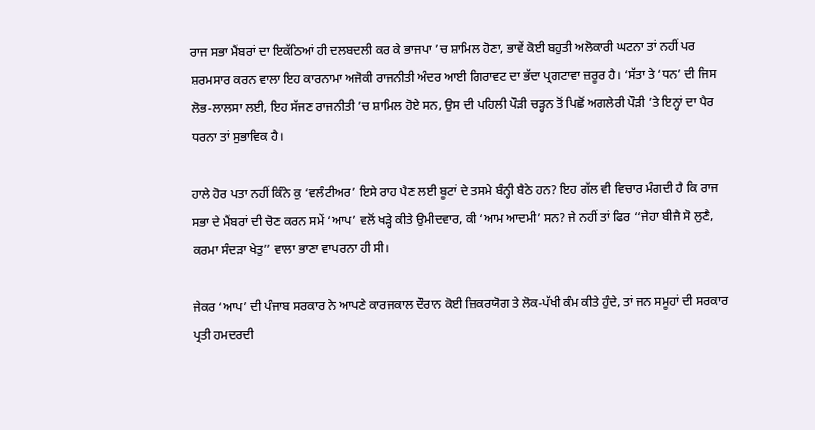ਰਾਜ ਸਭਾ ਮੈਂਬਰਾਂ ਦਾ ਇਕੱਠਿਆਂ ਹੀ ਦਲਬਦਲੀ ਕਰ ਕੇ ਭਾਜਪਾ ’ਚ ਸ਼ਾਮਿਲ ਹੋਣਾ, ਭਾਵੇਂ ਕੋਈ ਬਹੁਤੀ ਅਲੋਕਾਰੀ ਘਟਨਾ ਤਾਂ ਨਹੀਂ ਪਰ ਸ਼ਰਮਸਾਰ ਕਰਨ ਵਾਲਾ ਇਹ ਕਾਰਨਾਮਾ ਅਜੋਕੀ ਰਾਜਨੀਤੀ ਅੰਦਰ ਆਈ ਗਿਰਾਵਟ ਦਾ ਭੱਦਾ ਪ੍ਰਗਟਾਵਾ ਜ਼ਰੂਰ ਹੈ। ‘ਸੱਤਾ ਤੇ ‘ਧਨ’ ਦੀ ਜਿਸ ਲੋਭ-ਲਾਲਸਾ ਲਈ, ਇਹ ਸੱਜਣ ਰਾਜਨੀਤੀ ’ਚ ਸ਼ਾਮਿਲ ਹੋਏ ਸਨ, ਉਸ ਦੀ ਪਹਿਲੀ ਪੌੜੀ ਚੜ੍ਹਨ ਤੋਂ ਪਿਛੋਂ ਅਗਲੇਰੀ ਪੌੜੀ ’ਤੇ ਇਨ੍ਹਾਂ ਦਾ ਪੈਰ ਧਰਨਾ ਤਾਂ ਸੁਭਾਵਿਕ ਹੈ।

ਹਾਲੇ ਹੋਰ ਪਤਾ ਨਹੀਂ ਕਿੰਨੇ ਕੁ ‘ਵਲੰਟੀਅਰ’ ਇਸੇ ਰਾਹ ਪੈਣ ਲਈ ਬੂਟਾਂ ਦੇ ਤਸਮੇ ਬੰਨ੍ਹੀ ਬੈਠੇ ਹਨ? ਇਹ ਗੱਲ ਵੀ ਵਿਚਾਰ ਮੰਗਦੀ ਹੈ ਕਿ ਰਾਜ ਸਭਾ ਦੇ ਮੈਂਬਰਾਂ ਦੀ ਚੋਣ ਕਰਨ ਸਮੇਂ ‘ਆਪ’ ਵਲੋਂ ਖੜ੍ਹੇ ਕੀਤੇ ਉਮੀਦਵਾਰ, ਕੀ ‘ਆਮ ਆਦਮੀ’ ਸਨ? ਜੇ ਨਹੀਂ ਤਾਂ ਫਿਰ ‘‘ਜੇਹਾ ਬੀਜੈ ਸੋ ਲੁਣੈ, ਕਰਮਾ ਸੰਦੜਾ ਖੇਤੁ’’ ਵਾਲਾ ਭਾਣਾ ਵਾਪਰਨਾ ਹੀ ਸੀ।

ਜੇਕਰ ‘ਆਪ’ ਦੀ ਪੰਜਾਬ ਸਰਕਾਰ ਨੇ ਆਪਣੇ ਕਾਰਜਕਾਲ ਦੌਰਾਨ ਕੋਈ ਜ਼ਿਕਰਯੋਗ ਤੇ ਲੋਕ-ਪੱਖੀ ਕੰਮ ਕੀਤੇ ਹੁੰਦੇ, ਤਾਂ ਜਨ ਸਮੂਹਾਂ ਦੀ ਸਰਕਾਰ ਪ੍ਰਤੀ ਹਮਦਰਦੀ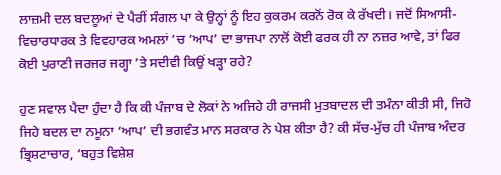ਲਾਜ਼ਮੀ ਦਲ ਬਦਲੂਆਂ ਦੇ ਪੈਰੀਂ ਸੰਗਲ ਪਾ ਕੇ ਉਨ੍ਹਾਂ ਨੂੰ ਇਹ ਕੁਕਰਮ ਕਰਨੋਂ ਰੋਕ ਕੇ ਰੱਖਦੀ। ਜਦੋਂ ਸਿਆਸੀ-ਵਿਚਾਰਧਾਰਕ ਤੇ ਵਿਵਹਾਰਕ ਅਮਲਾਂ ’ਚ ‘ਆਪ’ ਦਾ ਭਾਜਪਾ ਨਾਲੋਂ ਕੋਈ ਫਰਕ ਹੀ ਨਾ ਨਜ਼ਰ ਆਵੇ, ਤਾਂ ਫਿਰ ਕੋਈ ਪੁਰਾਣੀ ਜਰਜਰ ਜਗ੍ਹਾ ’ਤੇ ਸਦੀਵੀ ਕਿਉਂ ਖੜ੍ਹਾ ਰਹੇ?

ਹੁਣ ਸਵਾਲ ਪੈਦਾ ਹੁੰਦਾ ਹੈ ਕਿ ਕੀ ਪੰਜਾਬ ਦੇ ਲੋਕਾਂ ਨੇ ਅਜਿਹੇ ਹੀ ਰਾਜਸੀ ਮੁਤਬਾਦਲ ਦੀ ਤਮੰਨਾ ਕੀਤੀ ਸੀ, ਜਿਹੋ ਜਿਹੇ ਬਦਲ ਦਾ ਨਮੂਨਾ ‘ਆਪ’ ਦੀ ਭਗਵੰਤ ਮਾਨ ਸਰਕਾਰ ਨੇ ਪੇਸ਼ ਕੀਤਾ ਹੈ? ਕੀ ਸੱਚ-ਮੁੱਚ ਹੀ ਪੰਜਾਬ ਅੰਦਰ ਭ੍ਰਿਸ਼ਟਾਚਾਰ, ‘ਬਹੁਤ ਵਿਸ਼ੇਸ਼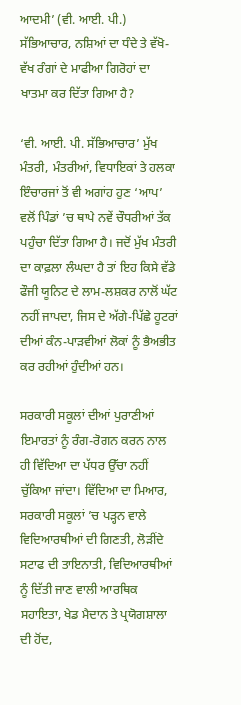ਆਦਮੀ’ (ਵੀ. ਆਈ. ਪੀ.) ਸੱਭਿਆਚਾਰ, ਨਸ਼ਿਆਂ ਦਾ ਧੰਦੇ ਤੇ ਵੱਖੋ-ਵੱਖ ਰੰਗਾਂ ਦੇ ਮਾਫੀਆ ਗਿਰੋਹਾਂ ਦਾ ਖਾਤਮਾ ਕਰ ਦਿੱਤਾ ਗਿਆ ਹੈ?

‘ਵੀ. ਆਈ. ਪੀ. ਸੱਭਿਆਚਾਰ’ ਮੁੱਖ ਮੰਤਰੀ, ਮੰਤਰੀਆਂ, ਵਿਧਾਇਕਾਂ ਤੇ ਹਲਕਾ ਇੰਚਾਰਜਾਂ ਤੋਂ ਵੀ ਅਗਾਂਹ ਹੁਣ ‘ਆਪ’ ਵਲੋਂ ਪਿੰਡਾਂ ’ਚ ਥਾਪੇ ਨਵੇਂ ਚੌਧਰੀਆਂ ਤੱਕ ਪਹੁੰਚਾ ਦਿੱਤਾ ਗਿਆ ਹੈ। ਜਦੋਂ ਮੁੱਖ ਮੰਤਰੀ ਦਾ ਕਾਫ਼ਲਾ ਲੰਘਦਾ ਹੈ ਤਾਂ ਇਹ ਕਿਸੇ ਵੱਡੇ ਫੌਜੀ ਯੂਨਿਟ ਦੇ ਲਾਮ-ਲਸ਼ਕਰ ਨਾਲੋਂ ਘੱਟ ਨਹੀਂ ਜਾਪਦਾ, ਜਿਸ ਦੇ ਅੱਗੇ-ਪਿੱਛੇ ਹੂਟਰਾਂ ਦੀਆਂ ਕੰਨ-ਪਾੜਵੀਆਂ ਲੋਕਾਂ ਨੂੰ ਭੈਅਭੀਤ ਕਰ ਰਹੀਆਂ ਹੁੰਦੀਆਂ ਹਨ।

ਸਰਕਾਰੀ ਸਕੂਲਾਂ ਦੀਆਂ ਪੁਰਾਣੀਆਂ ਇਮਾਰਤਾਂ ਨੂੰ ਰੰਗ-ਰੋਗਨ ਕਰਨ ਨਾਲ ਹੀ ਵਿੱਦਿਆ ਦਾ ਪੱਧਰ ਉੱਚਾ ਨਹੀਂ ਚੁੱਕਿਆ ਜਾਂਦਾ। ਵਿੱਦਿਆ ਦਾ ਮਿਆਰ, ਸਰਕਾਰੀ ਸਕੂਲਾਂ ’ਚ ਪੜ੍ਹਨ ਵਾਲੇ ਵਿਦਿਆਰਥੀਆਂ ਦੀ ਗਿਣਤੀ, ਲੋੜੀਂਦੇ ਸਟਾਫ ਦੀ ਤਾਇਨਾਤੀ, ਵਿਦਿਆਰਥੀਆਂ ਨੂੰ ਦਿੱਤੀ ਜਾਣ ਵਾਲੀ ਆਰਥਿਕ ਸਹਾਇਤਾ, ਖੇਡ ਮੈਦਾਨ ਤੇ ਪ੍ਰਯੋਗਸ਼ਾਲਾ ਦੀ ਹੋਂਦ,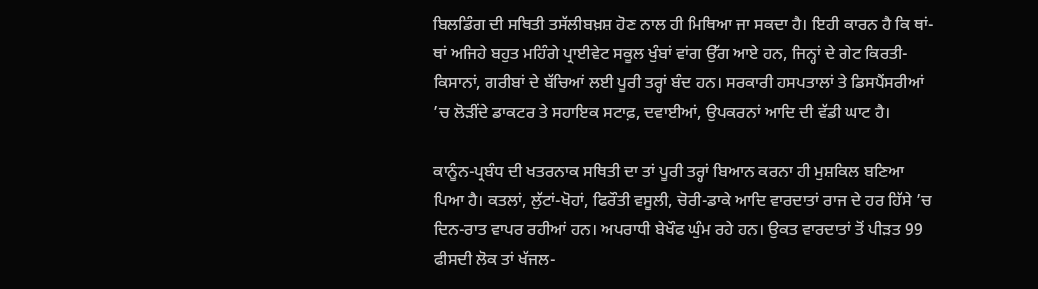ਬਿਲਡਿੰਗ ਦੀ ਸਥਿਤੀ ਤਸੱਲੀਬਖ਼ਸ਼ ਹੋਣ ਨਾਲ ਹੀ ਮਿਥਿਆ ਜਾ ਸਕਦਾ ਹੈ। ਇਹੀ ਕਾਰਨ ਹੈ ਕਿ ਥਾਂ-ਥਾਂ ਅਜਿਹੇ ਬਹੁਤ ਮਹਿੰਗੇ ਪ੍ਰਾਈਵੇਟ ਸਕੂਲ ਖੁੰਬਾਂ ਵਾਂਗ ਉੱਗ ਆਏ ਹਨ, ਜਿਨ੍ਹਾਂ ਦੇ ਗੇਟ ਕਿਰਤੀ-ਕਿਸਾਨਾਂ, ਗਰੀਬਾਂ ਦੇ ਬੱਚਿਆਂ ਲਈ ਪੂਰੀ ਤਰ੍ਹਾਂ ਬੰਦ ਹਨ। ਸਰਕਾਰੀ ਹਸਪਤਾਲਾਂ ਤੇ ਡਿਸਪੈਂਸਰੀਆਂ ’ਚ ਲੋੜੀਂਦੇ ਡਾਕਟਰ ਤੇ ਸਹਾਇਕ ਸਟਾਫ਼, ਦਵਾਈਆਂ, ਉਪਕਰਨਾਂ ਆਦਿ ਦੀ ਵੱਡੀ ਘਾਟ ਹੈ।

ਕਾਨੂੰਨ-ਪ੍ਰਬੰਧ ਦੀ ਖਤਰਨਾਕ ਸਥਿਤੀ ਦਾ ਤਾਂ ਪੂਰੀ ਤਰ੍ਹਾਂ ਬਿਆਨ ਕਰਨਾ ਹੀ ਮੁਸ਼ਕਿਲ ਬਣਿਆ ਪਿਆ ਹੈ। ਕਤਲਾਂ, ਲੁੱਟਾਂ-ਖੋਹਾਂ, ਫਿਰੌਤੀ ਵਸੂਲੀ, ਚੋਰੀ-ਡਾਕੇ ਆਦਿ ਵਾਰਦਾਤਾਂ ਰਾਜ ਦੇ ਹਰ ਹਿੱਸੇ ’ਚ ਦਿਨ-ਰਾਤ ਵਾਪਰ ਰਹੀਆਂ ਹਨ। ਅਪਰਾਧੀ ਬੇਖੌਫ ਘੁੰਮ ਰਹੇ ਹਨ। ਉਕਤ ਵਾਰਦਾਤਾਂ ਤੋਂ ਪੀੜਤ 99 ਫੀਸਦੀ ਲੋਕ ਤਾਂ ਖੱਜਲ-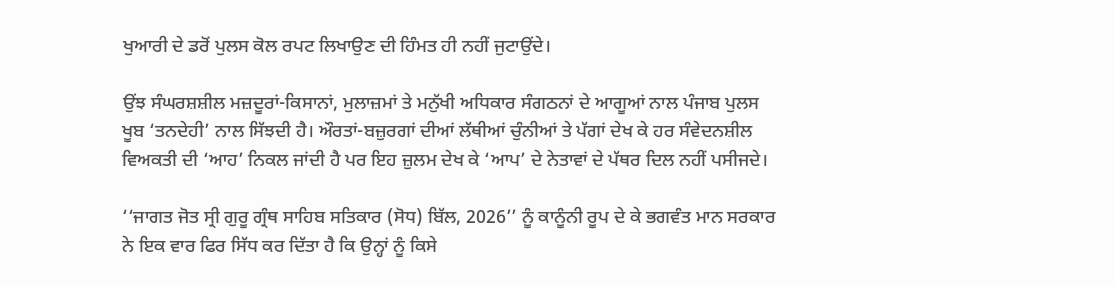ਖੁਆਰੀ ਦੇ ਡਰੋਂ ਪੁਲਸ ਕੋਲ ਰਪਟ ਲਿਖਾਉਣ ਦੀ ਹਿੰਮਤ ਹੀ ਨਹੀਂ ਜੁਟਾਉਂਦੇ।

ਉਂਝ ਸੰਘਰਸ਼ਸ਼ੀਲ ਮਜ਼ਦੂਰਾਂ-ਕਿਸਾਨਾਂ, ਮੁਲਾਜ਼ਮਾਂ ਤੇ ਮਨੁੱਖੀ ਅਧਿਕਾਰ ਸੰਗਠਨਾਂ ਦੇ ਆਗੂਆਂ ਨਾਲ ਪੰਜਾਬ ਪੁਲਸ ਖੂਬ ‘ਤਨਦੇਹੀ’ ਨਾਲ ਸਿੱਝਦੀ ਹੈ। ਔਰਤਾਂ-ਬਜ਼ੁਰਗਾਂ ਦੀਆਂ ਲੱਥੀਆਂ ਚੁੰਨੀਆਂ ਤੇ ਪੱਗਾਂ ਦੇਖ ਕੇ ਹਰ ਸੰਵੇਦਨਸ਼ੀਲ ਵਿਅਕਤੀ ਦੀ ‘ਆਹ’ ਨਿਕਲ ਜਾਂਦੀ ਹੈ ਪਰ ਇਹ ਜ਼ੁਲਮ ਦੇਖ ਕੇ ‘ਆਪ’ ਦੇ ਨੇਤਾਵਾਂ ਦੇ ਪੱਥਰ ਦਿਲ ਨਹੀਂ ਪਸੀਜਦੇ।

‘‘ਜਾਗਤ ਜੋਤ ਸ੍ਰੀ ਗੁਰੂ ਗ੍ਰੰਥ ਸਾਹਿਬ ਸਤਿਕਾਰ (ਸੋਧ) ਬਿੱਲ, 2026’’ ਨੂੰ ਕਾਨੂੰਨੀ ਰੂਪ ਦੇ ਕੇ ਭਗਵੰਤ ਮਾਨ ਸਰਕਾਰ ਨੇ ਇਕ ਵਾਰ ਫਿਰ ਸਿੱਧ ਕਰ ਦਿੱਤਾ ਹੈ ਕਿ ਉਨ੍ਹਾਂ ਨੂੰ ਕਿਸੇ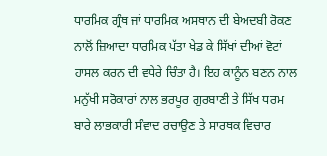ਧਾਰਮਿਕ ਗ੍ਰੰਥ ਜਾਂ ਧਾਰਮਿਕ ਅਸਥਾਨ ਦੀ ਬੇਅਦਬੀ ਰੋਕਣ ਨਾਲੋਂ ਜ਼ਿਆਦਾ ਧਾਰਮਿਕ ਪੱਤਾ ਖੇਡ ਕੇ ਸਿੱਖਾਂ ਦੀਆਂ ਵੋਟਾਂ ਹਾਸਲ ਕਰਨ ਦੀ ਵਧੇਰੇ ਚਿੰਤਾ ਹੈ। ਇਹ ਕਾਨੂੰਨ ਬਣਨ ਨਾਲ ਮਨੁੱਖੀ ਸਰੋਕਾਰਾਂ ਨਾਲ ਭਰਪੂਰ ਗੁਰਬਾਣੀ ਤੇ ਸਿੱਖ ਧਰਮ ਬਾਰੇ ਲਾਭਕਾਰੀ ਸੰਵਾਦ ਰਚਾਉਣ ਤੇ ਸਾਰਥਕ ਵਿਚਾਰ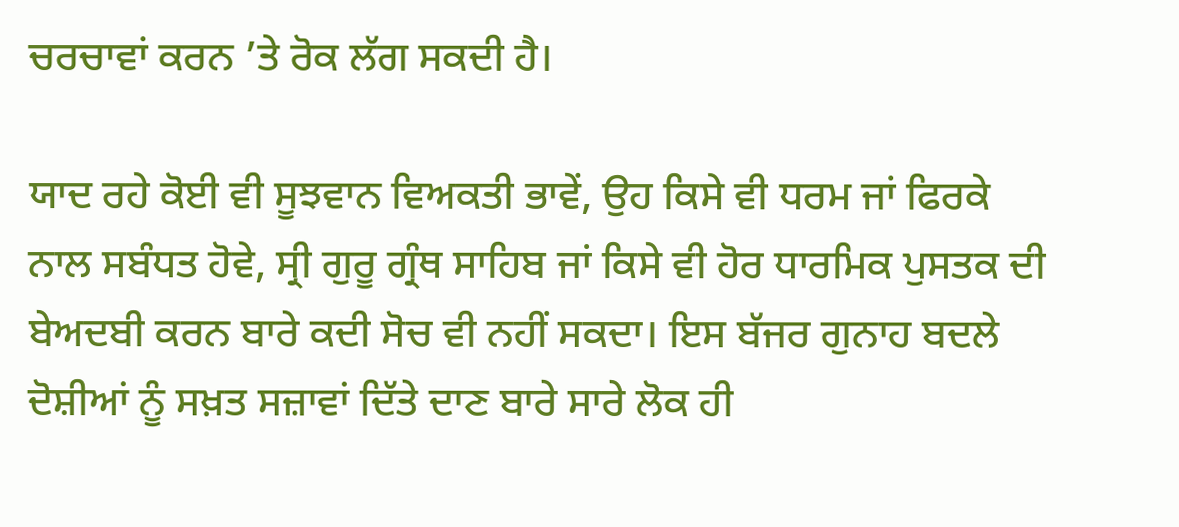ਚਰਚਾਵਾਂ ਕਰਨ ’ਤੇ ਰੋਕ ਲੱਗ ਸਕਦੀ ਹੈ।

ਯਾਦ ਰਹੇ ਕੋਈ ਵੀ ਸੂਝਵਾਨ ਵਿਅਕਤੀ ਭਾਵੇਂ, ਉਹ ਕਿਸੇ ਵੀ ਧਰਮ ਜਾਂ ਫਿਰਕੇ ਨਾਲ ਸਬੰਧਤ ਹੋਵੇ, ਸ੍ਰੀ ਗੁਰੂ ਗ੍ਰੰਥ ਸਾਹਿਬ ਜਾਂ ਕਿਸੇ ਵੀ ਹੋਰ ਧਾਰਮਿਕ ਪੁਸਤਕ ਦੀ ਬੇਅਦਬੀ ਕਰਨ ਬਾਰੇ ਕਦੀ ਸੋਚ ਵੀ ਨਹੀਂ ਸਕਦਾ। ਇਸ ਬੱਜਰ ਗੁਨਾਹ ਬਦਲੇ ਦੋਸ਼ੀਆਂ ਨੂੰ ਸਖ਼ਤ ਸਜ਼ਾਵਾਂ ਦਿੱਤੇ ਦਾਣ ਬਾਰੇ ਸਾਰੇ ਲੋਕ ਹੀ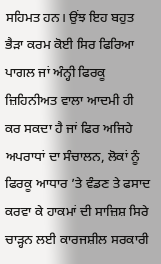ਸਹਿਮਤ ਹਨ। ਉਂਝ ਇਹ ਬਹੁਤ ਭੈੜਾ ਕਰਮ ਕੋਈ ਸਿਰ ਫਿਰਿਆ ਪਾਗਲ ਜਾਂ ਅੰਨ੍ਹੀ ਫਿਰਕੂ ਜ਼ਿਹਿਨੀਅਤ ਵਾਲਾ ਆਦਮੀ ਹੀ ਕਰ ਸਕਦਾ ਹੈ ਜਾਂ ਫਿਰ ਅਜਿਹੇ ਅਪਰਾਧਾਂ ਦਾ ਸੰਚਾਲਨ, ਲੋਕਾਂ ਨੂੰ ਫਿਰਕੂ ਆਧਾਰ ’ਤੇ ਵੰਡਣ ਤੇ ਫਸਾਦ ਕਰਵਾ ਕੇ ਹਾਕਮਾਂ ਦੀ ਸਾਜ਼ਿਸ਼ ਸਿਰੇ ਚਾੜ੍ਹਨ ਲਈ ਕਾਰਜਸ਼ੀਲ ਸਰਕਾਰੀ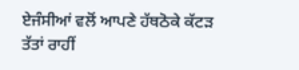ਏਜੰਸੀਆਂ ਵਲੋਂ ਆਪਣੇ ਹੱਥਠੋਕੇ ਕੱਟੜ ਤੱਤਾਂ ਰਾਹੀਂ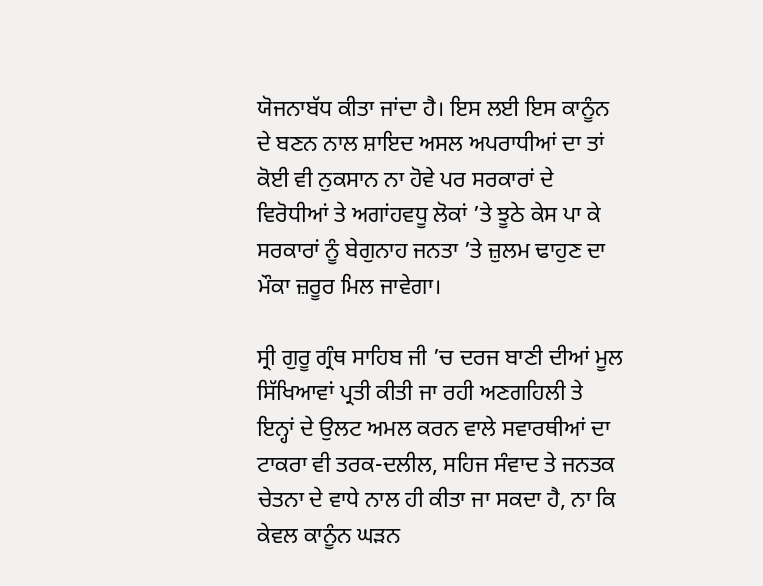ਯੋਜਨਾਬੱਧ ਕੀਤਾ ਜਾਂਦਾ ਹੈ। ਇਸ ਲਈ ਇਸ ਕਾਨੂੰਨ ਦੇ ਬਣਨ ਨਾਲ ਸ਼ਾਇਦ ਅਸਲ ਅਪਰਾਧੀਆਂ ਦਾ ਤਾਂ ਕੋਈ ਵੀ ਨੁਕਸਾਨ ਨਾ ਹੋਵੇ ਪਰ ਸਰਕਾਰਾਂ ਦੇ ਵਿਰੋਧੀਆਂ ਤੇ ਅਗਾਂਹਵਧੂ ਲੋਕਾਂ ’ਤੇ ਝੂਠੇ ਕੇਸ ਪਾ ਕੇ ਸਰਕਾਰਾਂ ਨੂੰ ਬੇਗੁਨਾਹ ਜਨਤਾ ’ਤੇ ਜ਼ੁਲਮ ਢਾਹੁਣ ਦਾ ਮੌਕਾ ਜ਼ਰੂਰ ਮਿਲ ਜਾਵੇਗਾ।

ਸ੍ਰੀ ਗੁਰੂ ਗ੍ਰੰਥ ਸਾਹਿਬ ਜੀ ’ਚ ਦਰਜ ਬਾਣੀ ਦੀਆਂ ਮੂਲ ਸਿੱਖਿਆਵਾਂ ਪ੍ਰਤੀ ਕੀਤੀ ਜਾ ਰਹੀ ਅਣਗਹਿਲੀ ਤੇ ਇਨ੍ਹਾਂ ਦੇ ਉਲਟ ਅਮਲ ਕਰਨ ਵਾਲੇ ਸਵਾਰਥੀਆਂ ਦਾ ਟਾਕਰਾ ਵੀ ਤਰਕ-ਦਲੀਲ, ਸਹਿਜ ਸੰਵਾਦ ਤੇ ਜਨਤਕ ਚੇਤਨਾ ਦੇ ਵਾਧੇ ਨਾਲ ਹੀ ਕੀਤਾ ਜਾ ਸਕਦਾ ਹੈ, ਨਾ ਕਿ ਕੇਵਲ ਕਾਨੂੰਨ ਘੜਨ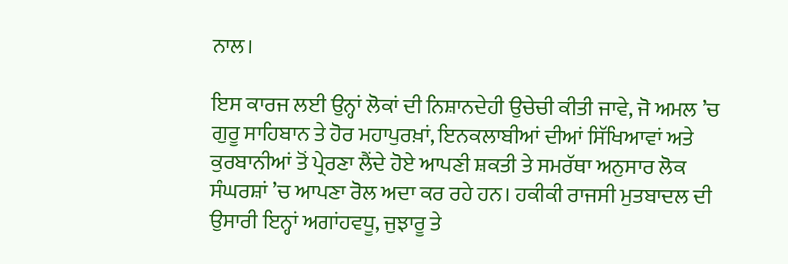ਨਾਲ।

ਇਸ ਕਾਰਜ ਲਈ ਉਨ੍ਹਾਂ ਲੋਕਾਂ ਦੀ ਨਿਸ਼ਾਨਦੇਹੀ ਉਚੇਚੀ ਕੀਤੀ ਜਾਵੇ, ਜੋ ਅਮਲ ’ਚ ਗੁਰੂ ਸਾਹਿਬਾਨ ਤੇ ਹੋਰ ਮਹਾਪੁਰਖ਼ਾਂ, ਇਨਕਲਾਬੀਆਂ ਦੀਆਂ ਸਿੱਖਿਆਵਾਂ ਅਤੇ ਕੁਰਬਾਨੀਆਂ ਤੋਂ ਪ੍ਰੇਰਣਾ ਲੈਂਦੇ ਹੋਏ ਆਪਣੀ ਸ਼ਕਤੀ ਤੇ ਸਮਰੱਥਾ ਅਨੁਸਾਰ ਲੋਕ ਸੰਘਰਸ਼ਾਂ ’ਚ ਆਪਣਾ ਰੋਲ ਅਦਾ ਕਰ ਰਹੇ ਹਨ। ਹਕੀਕੀ ਰਾਜਸੀ ਮੁਤਬਾਦਲ ਦੀ ਉਸਾਰੀ ਇਨ੍ਹਾਂ ਅਗਾਂਹਵਧੂ, ਜੁਝਾਰੂ ਤੇ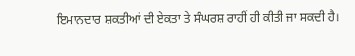ਇਮਾਨਦਾਰ ਸ਼ਕਤੀਆਂ ਦੀ ਏਕਤਾ ਤੇ ਸੰਘਰਸ਼ ਰਾਹੀਂ ਹੀ ਕੀਤੀ ਜਾ ਸਕਦੀ ਹੈ।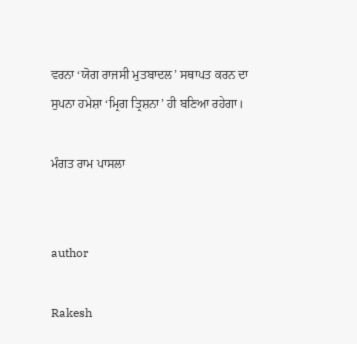ਵਰਨਾ ‘ਯੋਗ ਰਾਜਸੀ ਮੁਤਬਾਦਲ’ ਸਥਾਪਤ ਕਰਨ ਦਾ ਸੁਪਨਾ ਹਮੇਸ਼ਾ ‘ਮ੍ਰਿਗ ਤ੍ਰਿਸ਼ਨਾ’ ਹੀ ਬਣਿਆ ਰਹੇਗਾ।

ਮੰਗਤ ਰਾਮ ਪਾਸਲਾ


author

Rakesh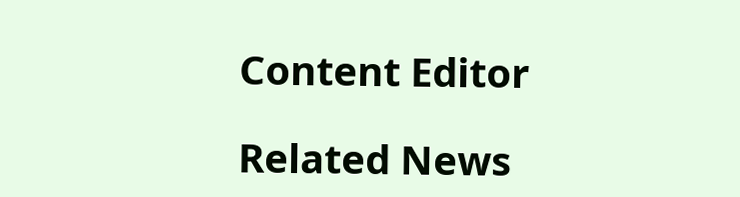Content Editor

Related News